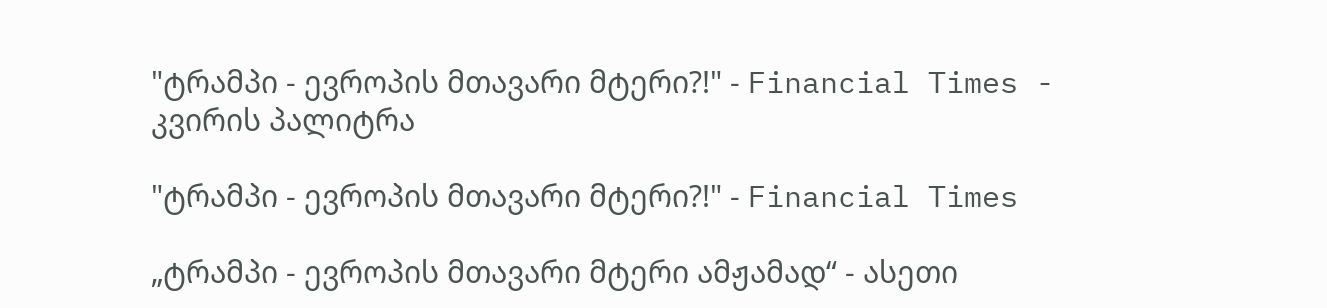"ტრამპი - ევროპის მთავარი მტერი?!" - Financial Times - კვირის პალიტრა

"ტრამპი - ევროპის მთავარი მტერი?!" - Financial Times

„ტრამპი - ევროპის მთავარი მტერი ამჟამად“ - ასეთი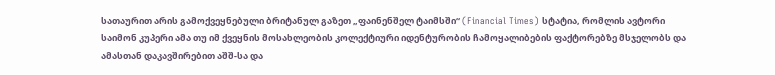სათაურით არის გამოქვეყნებული ბრიტანულ გაზეთ „ფაინენშელ ტაიმსში“ (Financial Times) სტატია, რომლის ავტორი საიმონ კუპერი ამა თუ იმ ქვეყნის მოსახლეობის კოლექტიური იდენტურობის ჩამოყალიბების ფაქტორებზე მსჯელობს და ამასთან დაკავშირებით აშშ-სა და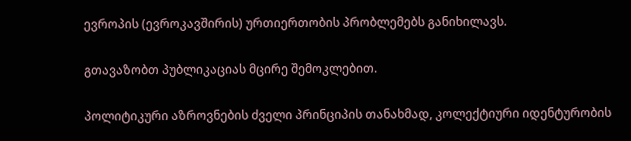ევროპის (ევროკავშირის) ურთიერთობის პრობლემებს განიხილავს.

გთავაზობთ პუბლიკაციას მცირე შემოკლებით.

პოლიტიკური აზროვნების ძველი პრინციპის თანახმად, კოლექტიური იდენტურობის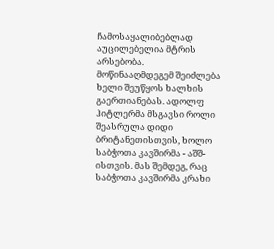ჩამოსაყალიბებლად აუცილებელია მტრის არსებობა. მოწინააღმდეგემ შეიძლება ხელი შეუწყოს ხალხის გაერთიანებას. ადოლფ ჰიტლერმა მსგავსი როლი შეასრულა დიდი ბრიტანეთისთვის, ხოლო საბჭოთა კავშირმა - აშშ-ისთვის. მას შემდეგ, რაც საბჭოთა კავშირმა კრახი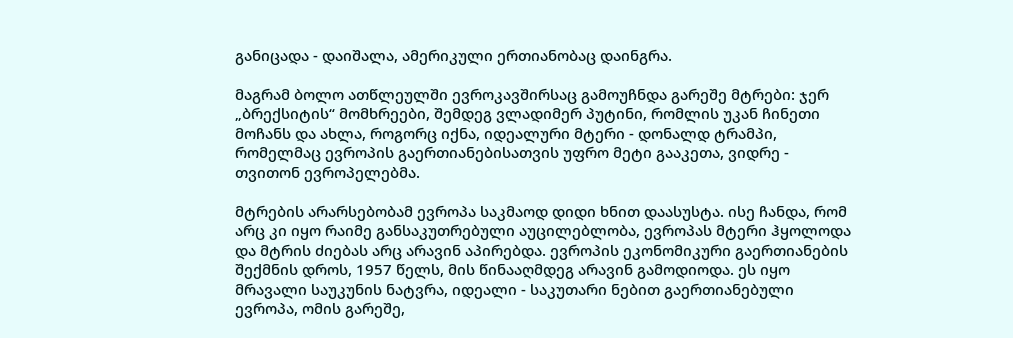განიცადა - დაიშალა, ამერიკული ერთიანობაც დაინგრა.

მაგრამ ბოლო ათწლეულში ევროკავშირსაც გამოუჩნდა გარეშე მტრები: ჯერ „ბრექსიტის“ მომხრეები, შემდეგ ვლადიმერ პუტინი, რომლის უკან ჩინეთი მოჩანს და ახლა, როგორც იქნა, იდეალური მტერი - დონალდ ტრამპი, რომელმაც ევროპის გაერთიანებისათვის უფრო მეტი გააკეთა, ვიდრე - თვითონ ევროპელებმა.

მტრების არარსებობამ ევროპა საკმაოდ დიდი ხნით დაასუსტა. ისე ჩანდა, რომ არც კი იყო რაიმე განსაკუთრებული აუცილებლობა, ევროპას მტერი ჰყოლოდა და მტრის ძიებას არც არავინ აპირებდა. ევროპის ეკონომიკური გაერთიანების შექმნის დროს, 1957 წელს, მის წინააღმდეგ არავინ გამოდიოდა. ეს იყო მრავალი საუკუნის ნატვრა, იდეალი - საკუთარი ნებით გაერთიანებული ევროპა, ომის გარეშე,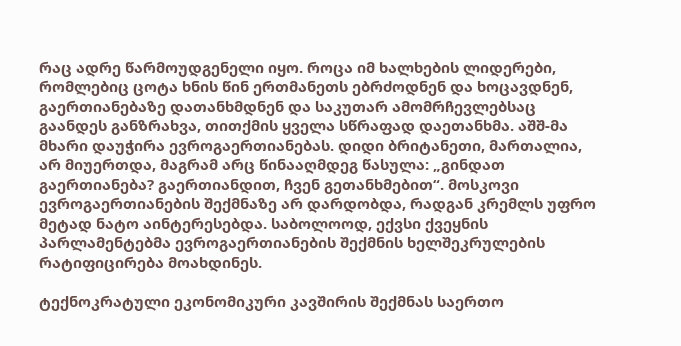რაც ადრე წარმოუდგენელი იყო. როცა იმ ხალხების ლიდერები, რომლებიც ცოტა ხნის წინ ერთმანეთს ებრძოდნენ და ხოცავდნენ, გაერთიანებაზე დათანხმდნენ და საკუთარ ამომრჩევლებსაც გაანდეს განზრახვა, თითქმის ყველა სწრაფად დაეთანხმა. აშშ-მა მხარი დაუჭირა ევროგაერთიანებას. დიდი ბრიტანეთი, მართალია, არ მიუერთდა, მაგრამ არც წინააღმდეგ წასულა: „გინდათ გაერთიანება? გაერთიანდით, ჩვენ გეთანხმებით“. მოსკოვი ევროგაერთიანების შექმნაზე არ დარდობდა, რადგან კრემლს უფრო მეტად ნატო აინტერესებდა. საბოლოოდ, ექვსი ქვეყნის პარლამენტებმა ევროგაერთიანების შექმნის ხელშეკრულების რატიფიცირება მოახდინეს.

ტექნოკრატული ეკონომიკური კავშირის შექმნას საერთო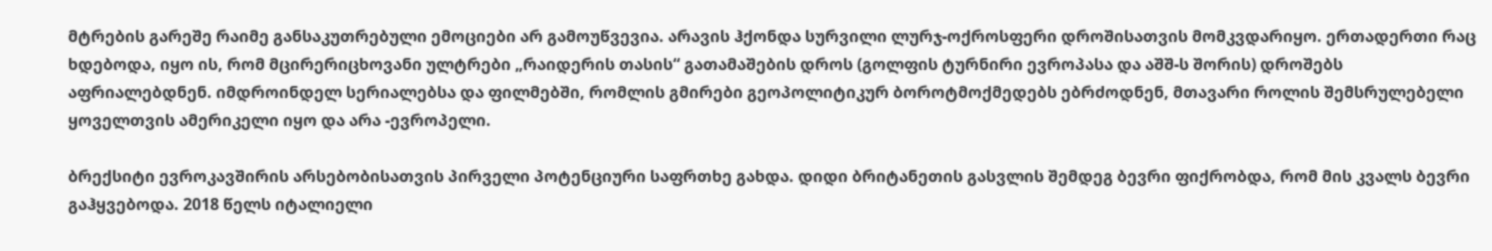მტრების გარეშე რაიმე განსაკუთრებული ემოციები არ გამოუწვევია. არავის ჰქონდა სურვილი ლურჯ-ოქროსფერი დროშისათვის მომკვდარიყო. ერთადერთი რაც ხდებოდა, იყო ის, რომ მცირერიცხოვანი ულტრები „რაიდერის თასის“ გათამაშების დროს (გოლფის ტურნირი ევროპასა და აშშ-ს შორის) დროშებს აფრიალებდნენ. იმდროინდელ სერიალებსა და ფილმებში, რომლის გმირები გეოპოლიტიკურ ბოროტმოქმედებს ებრძოდნენ, მთავარი როლის შემსრულებელი ყოველთვის ამერიკელი იყო და არა -ევროპელი.

ბრექსიტი ევროკავშირის არსებობისათვის პირველი პოტენციური საფრთხე გახდა. დიდი ბრიტანეთის გასვლის შემდეგ ბევრი ფიქრობდა, რომ მის კვალს ბევრი გაჰყვებოდა. 2018 წელს იტალიელი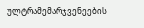ულტრამემარჯვენეების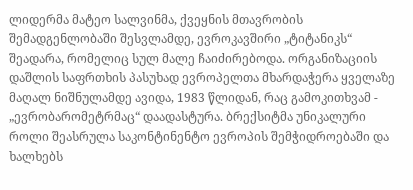ლიდერმა მატეო სალვინმა, ქვეყნის მთავრობის შემადგენლობაში შესვლამდე, ევროკავშირი „ტიტანიკს“ შეადარა, რომელიც სულ მალე ჩაიძირებოდა. ორგანიზაციის დაშლის საფრთხის პასუხად ევროპელთა მხარდაჭერა ყველაზე მაღალ ნიშნულამდე ავიდა, 1983 წლიდან, რაც გამოკითხვამ - „ევრობარომეტრმაც“ დაადასტურა. ბრექსიტმა უნიკალური როლი შეასრულა საკონტინენტო ევროპის შემჭიდროებაში და ხალხებს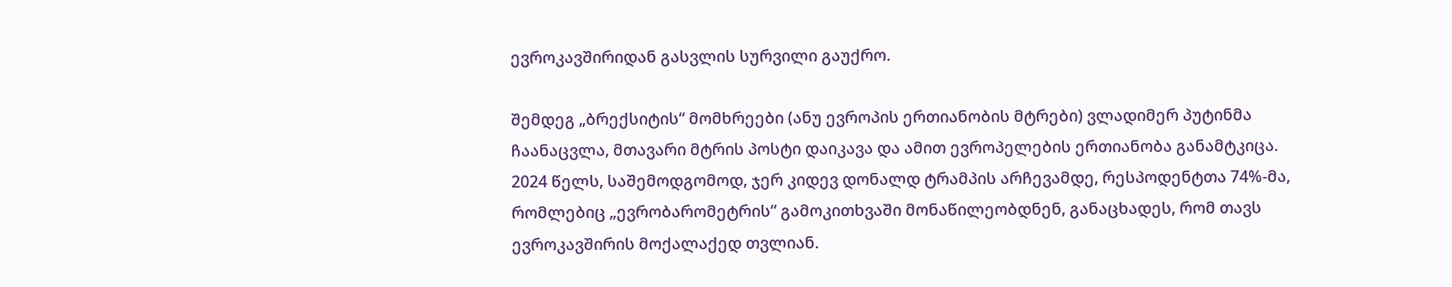ევროკავშირიდან გასვლის სურვილი გაუქრო.

შემდეგ „ბრექსიტის“ მომხრეები (ანუ ევროპის ერთიანობის მტრები) ვლადიმერ პუტინმა ჩაანაცვლა, მთავარი მტრის პოსტი დაიკავა და ამით ევროპელების ერთიანობა განამტკიცა. 2024 წელს, საშემოდგომოდ, ჯერ კიდევ დონალდ ტრამპის არჩევამდე, რესპოდენტთა 74%-მა, რომლებიც „ევრობარომეტრის“ გამოკითხვაში მონაწილეობდნენ, განაცხადეს, რომ თავს ევროკავშირის მოქალაქედ თვლიან.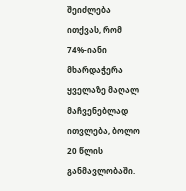შეიძლება ითქვას, რომ 74%-იანი მხარდაჭერა ყველაზე მაღალ მაჩვენებლად ითვლება, ბოლო 20 წლის განმავლობაში.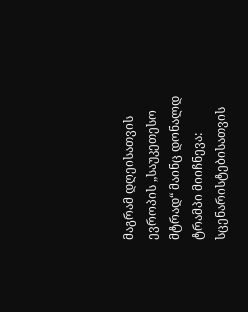მაგრამ დღეისათვის ევროპის „საუკეთესო მტრად“ მაინც დონალდ ტრამპი მიიჩნევა: სცენარისტებისათვის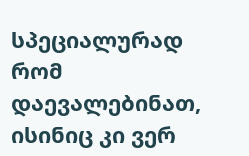სპეციალურად რომ დაევალებინათ, ისინიც კი ვერ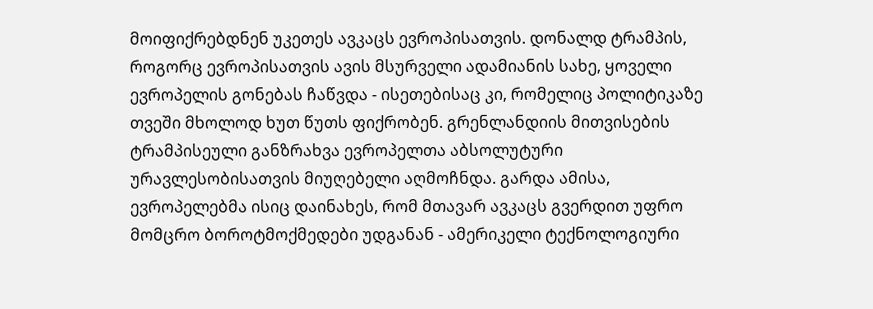მოიფიქრებდნენ უკეთეს ავკაცს ევროპისათვის. დონალდ ტრამპის, როგორც ევროპისათვის ავის მსურველი ადამიანის სახე, ყოველი ევროპელის გონებას ჩაწვდა - ისეთებისაც კი, რომელიც პოლიტიკაზე თვეში მხოლოდ ხუთ წუთს ფიქრობენ. გრენლანდიის მითვისების ტრამპისეული განზრახვა ევროპელთა აბსოლუტური ურავლესობისათვის მიუღებელი აღმოჩნდა. გარდა ამისა, ევროპელებმა ისიც დაინახეს, რომ მთავარ ავკაცს გვერდით უფრო მომცრო ბოროტმოქმედები უდგანან - ამერიკელი ტექნოლოგიური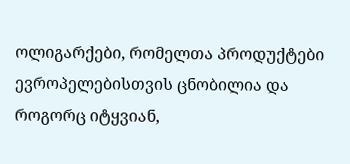ოლიგარქები, რომელთა პროდუქტები ევროპელებისთვის ცნობილია და როგორც იტყვიან,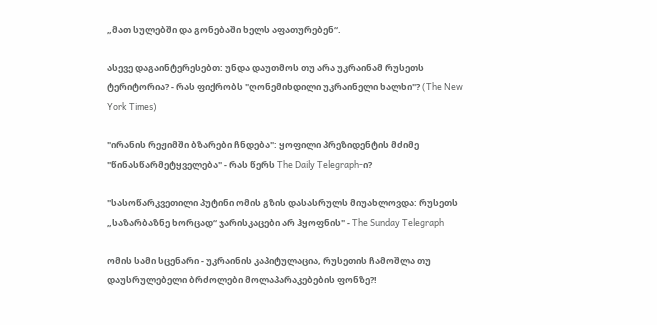„მათ სულებში და გონებაში ხელს აფათურებენ“.

ასევე დაგაინტერესებთ: უნდა დაუთმოს თუ არა უკრაინამ რუსეთს ტერიტორია? - რას ფიქრობს "ღონემიხდილი უკრაინელი ხალხი"? (The New York Times)

"ირანის რეჟიმში ბზარები ჩნდება": ყოფილი პრეზიდენტის მძიმე "წინასწარმეტყველება" - რას წერს The Daily Telegraph-ი?

"სასოწარკვეთილი პუტინი ომის გზის დასასრულს მიუახლოვდა: რუსეთს „საზარბაზნე ხორცად“ ჯარისკაცები არ ჰყოფნის" - The Sunday Telegraph

ომის სამი სცენარი - უკრაინის კაპიტულაცია, რუსეთის ჩამოშლა თუ დაუსრულებელი ბრძოლები მოლაპარაკებების ფონზე?!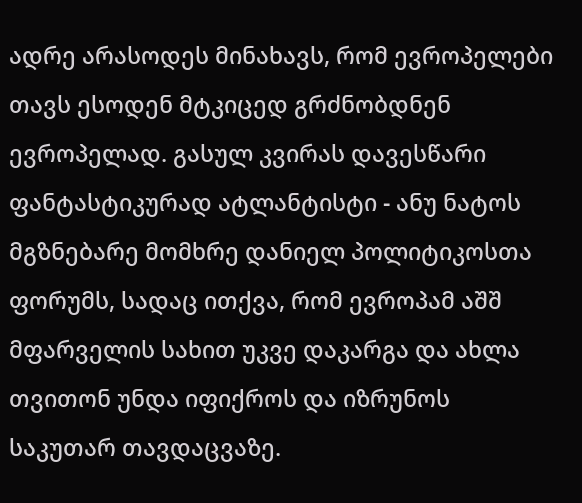ადრე არასოდეს მინახავს, რომ ევროპელები თავს ესოდენ მტკიცედ გრძნობდნენ ევროპელად. გასულ კვირას დავესწარი ფანტასტიკურად ატლანტისტი - ანუ ნატოს მგზნებარე მომხრე დანიელ პოლიტიკოსთა ფორუმს, სადაც ითქვა, რომ ევროპამ აშშ მფარველის სახით უკვე დაკარგა და ახლა თვითონ უნდა იფიქროს და იზრუნოს საკუთარ თავდაცვაზე.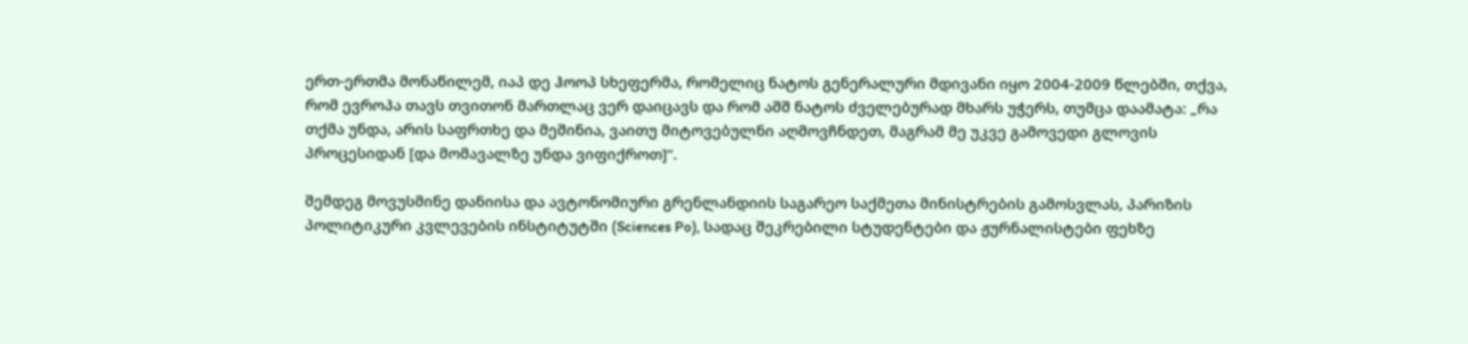ერთ-ერთმა მონაწილემ, იაპ დე ჰოოპ სხეფერმა, რომელიც ნატოს გენერალური მდივანი იყო 2004-2009 წლებში, თქვა, რომ ევროპა თავს თვითონ მართლაც ვერ დაიცავს და რომ აშშ ნატოს ძველებურად მხარს უჭერს, თუმცა დაამატა: „რა თქმა უნდა, არის საფრთხე და მეშინია, ვაითუ მიტოვებულნი აღმოვჩნდეთ, მაგრამ მე უკვე გამოვედი გლოვის პროცესიდან [და მომავალზე უნდა ვიფიქროთ]“.

შემდეგ მოვუსმინე დანიისა და ავტონომიური გრენლანდიის საგარეო საქმეთა მინისტრების გამოსვლას, პარიზის პოლიტიკური კვლევების ინსტიტუტში (Sciences Po), სადაც შეკრებილი სტუდენტები და ჟურნალისტები ფეხზე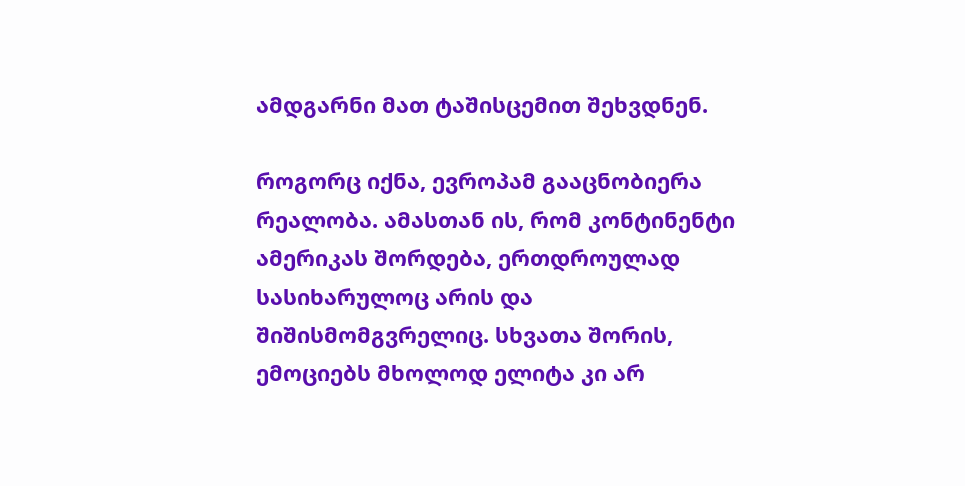ამდგარნი მათ ტაშისცემით შეხვდნენ.

როგორც იქნა, ევროპამ გააცნობიერა რეალობა. ამასთან ის, რომ კონტინენტი ამერიკას შორდება, ერთდროულად სასიხარულოც არის და შიშისმომგვრელიც. სხვათა შორის, ემოციებს მხოლოდ ელიტა კი არ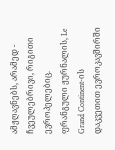ამჟღავნებს, არამედ - ჩვეულებრივი, რიგითი ევროპელებიც. ფრანგული ჟურნალის, Le Grand Continent-ის დაკვეთით ევროკავშირში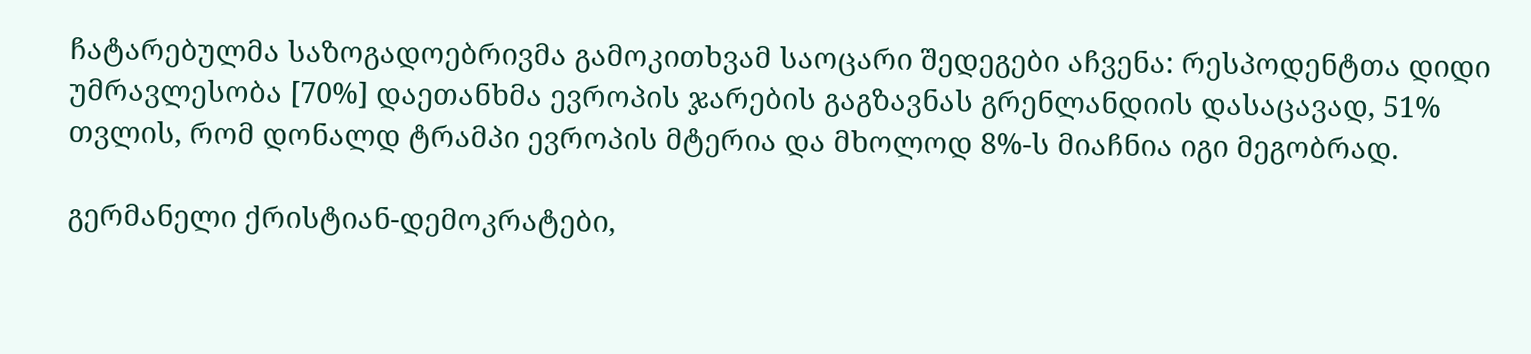ჩატარებულმა საზოგადოებრივმა გამოკითხვამ საოცარი შედეგები აჩვენა: რესპოდენტთა დიდი უმრავლესობა [70%] დაეთანხმა ევროპის ჯარების გაგზავნას გრენლანდიის დასაცავად, 51% თვლის, რომ დონალდ ტრამპი ევროპის მტერია და მხოლოდ 8%-ს მიაჩნია იგი მეგობრად.

გერმანელი ქრისტიან-დემოკრატები,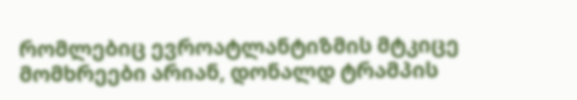რომლებიც ევროატლანტიზმის მტკიცე მომხრეები არიან, დონალდ ტრამპის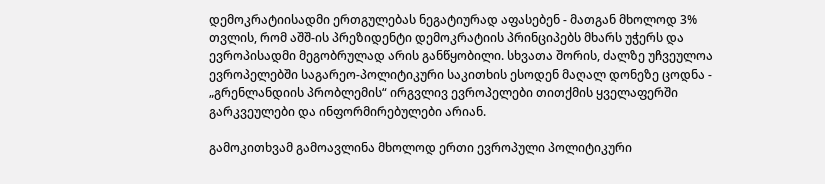დემოკრატიისადმი ერთგულებას ნეგატიურად აფასებენ - მათგან მხოლოდ 3% თვლის, რომ აშშ-ის პრეზიდენტი დემოკრატიის პრინციპებს მხარს უჭერს და ევროპისადმი მეგობრულად არის განწყობილი. სხვათა შორის, ძალზე უჩვეულოა ევროპელებში საგარეო-პოლიტიკური საკითხის ესოდენ მაღალ დონეზე ცოდნა - „გრენლანდიის პრობლემის“ ირგვლივ ევროპელები თითქმის ყველაფერში გარკვეულები და ინფორმირებულები არიან.

გამოკითხვამ გამოავლინა მხოლოდ ერთი ევროპული პოლიტიკური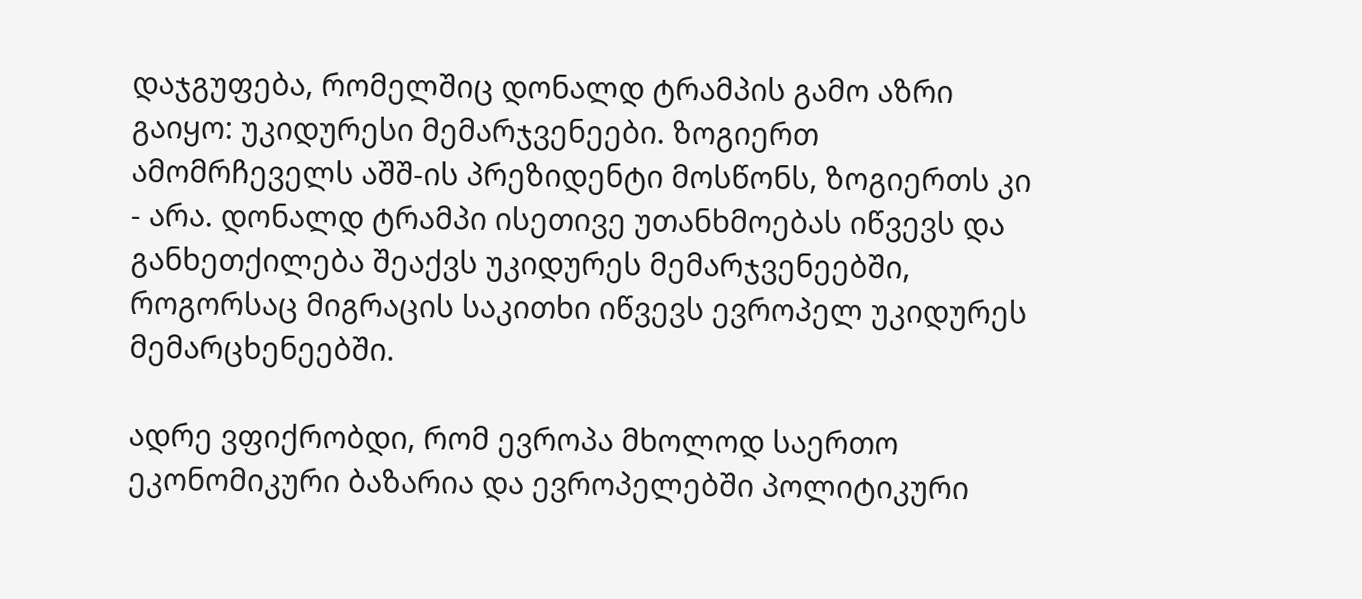დაჯგუფება, რომელშიც დონალდ ტრამპის გამო აზრი გაიყო: უკიდურესი მემარჯვენეები. ზოგიერთ ამომრჩეველს აშშ-ის პრეზიდენტი მოსწონს, ზოგიერთს კი - არა. დონალდ ტრამპი ისეთივე უთანხმოებას იწვევს და განხეთქილება შეაქვს უკიდურეს მემარჯვენეებში, როგორსაც მიგრაცის საკითხი იწვევს ევროპელ უკიდურეს მემარცხენეებში.

ადრე ვფიქრობდი, რომ ევროპა მხოლოდ საერთო ეკონომიკური ბაზარია და ევროპელებში პოლიტიკური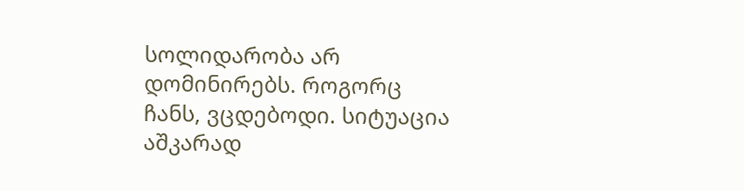სოლიდარობა არ დომინირებს. როგორც ჩანს, ვცდებოდი. სიტუაცია აშკარად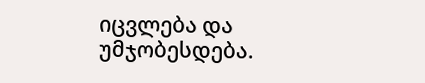იცვლება და უმჯობესდება.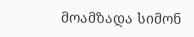მოამზადა სიმონ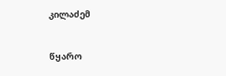კილაძემ

წყარო